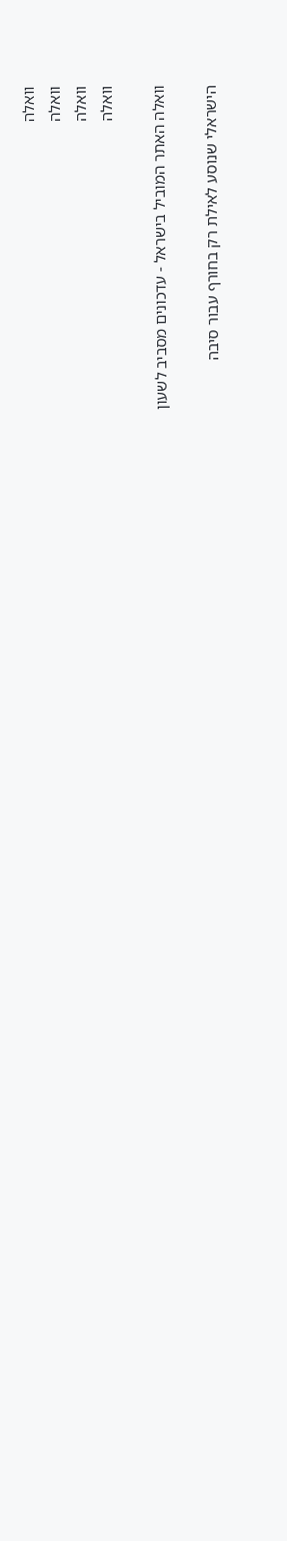וואלה
וואלה
וואלה
וואלה

וואלה האתר המוביל בישראל - עדכונים מסביב לשעון

הישראלי שנוסע לאילת רק בחורף עבור סיבה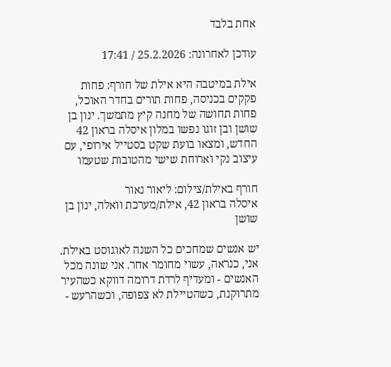אחת בלבד

עודכן לאחרונה: 25.2.2026 / 17:41

אילת במיטבה היא אילת של חורף: פחות פקקים בכניסה, פחות תורים בחדר האוכל, פחות תחושה של מחנה קיץ מתמשך. ינון בן שושן ובן זוגו נפשו במלון איסלה בראון 42 החדש, ומצאו בועת שקט בסטייל אירופי, עם עיצוב נקי וארוחת שישי מהטובות שטעמו

חורף באילת/צילום: ליאור נאור
איסלה בראון 42, אילת/מערכת וואלה, ינון בן שושן

יש אנשים שמחכים כל השנה לאוגוסט באילת. אני, כנראה, עשוי מחומר אחר. אני שונה מכל האנשים - ומעדיף לרדת דרומה דווקא כשהעיר מתרוקנת, כשהטיילת לא צפופה, וכשהרעש -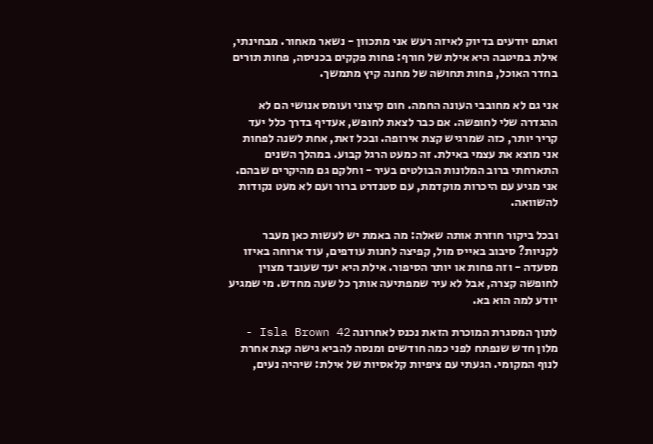ואתם יודעים בדיוק לאיזה רעש אני מתכוון - נשאר מאחור. מבחינתי, אילת במיטבה היא אילת של חורף: פחות פקקים בכניסה, פחות תורים בחדר האוכל, פחות תחושה של מחנה קיץ מתמשך.

אני גם לא מחובבי העונה החמה. חום קיצוני ועומס אנושי הם לא ההגדרה שלי לחופשה. אם כבר לצאת לחופש, אעדיף בדרך כלל יעד קריר יותר, כזה שמרגיש קצת אירופה. ובכל זאת, אחת לשנה לפחות אני מוצא את עצמי באילת. זה כמעט הרגל קבוע. במהלך השנים התארחתי ברוב המלונות הבולטים בעיר - וחלקם גם מהיקרים שבהם. אני מגיע עם היכרות מוקדמת, עם סטנדרט ברור ועם לא מעט נקודות להשוואה.

ובכל ביקור חוזרת אותה שאלה: מה באמת יש לעשות כאן מעבר לקניות? סיבוב באייס מול, קפיצה לחנות עודפים, עוד ארוחה באיזו מסעדה - וזה פחות או יותר הסיפור. אילת היא יעד שעובד מצוין לחופשה קצרה, אבל לא עיר שמפתיעה אותך כל שעה מחדש. מי שמגיע יודע למה הוא בא.

לתוך המסגרת המוכרת הזאת נכנס לאחרונה Isla Brown 42 - מלון חדש שנפתח לפני כמה חודשים ומנסה להביא גישה קצת אחרת לנוף המקומי. הגעתי עם ציפיות קלאסיות של אילת: שיהיה נעים,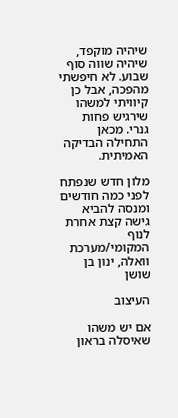שיהיה מוקפד, שיהיה שווה סוף שבוע. לא חיפשתי מהפכה, אבל כן קיוויתי למשהו שירגיש פחות גנרי. מכאן התחילה הבדיקה האמיתית.

מלון חדש שנפתח לפני כמה חודשים ומנסה להביא גישה קצת אחרת לנוף המקומי/מערכת וואלה, ינון בן שושן

העיצוב

אם יש משהו שאיסלה בראון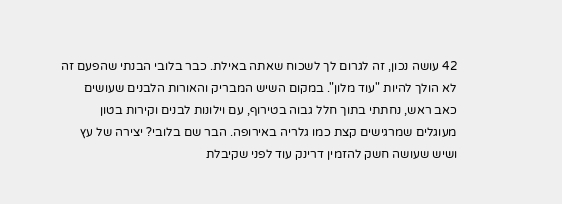42 עושה נכון, זה לגרום לך לשכוח שאתה באילת. כבר בלובי הבנתי שהפעם זה לא הולך להיות "עוד מלון". במקום השיש המבריק והאורות הלבנים שעושים כאב ראש, נחתתי בתוך חלל גבוה בטירוף, עם וילונות לבנים וקירות בטון מעוגלים שמרגישים קצת כמו גלריה באירופה. הבר שם בלובי? יצירה של עץ ושיש שעושה חשק להזמין דרינק עוד לפני שקיבלת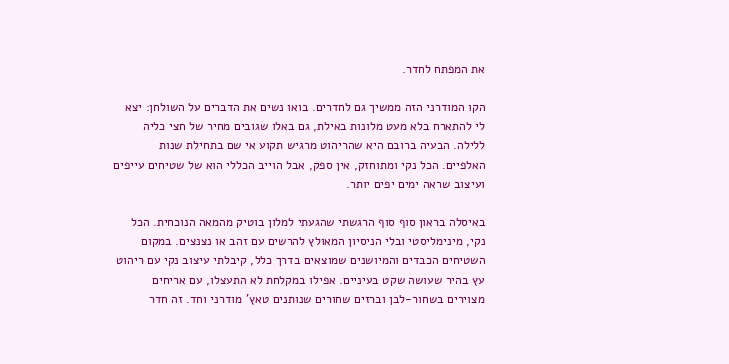את המפתח לחדר.

הקו המודרני הזה ממשיך גם לחדרים. בואו נשים את הדברים על השולחן: יצא לי להתארח בלא מעט מלונות באילת, גם באלו שגובים מחיר של חצי כליה ללילה. הבעיה ברובם היא שהריהוט מרגיש תקוע אי שם בתחילת שנות האלפיים. הכל נקי ומתוחזק, אין ספק, אבל הוייב הכללי הוא של שטיחים עייפים ועיצוב שראה ימים יפים יותר.

באיסלה בראון סוף סוף הרגשתי שהגעתי למלון בוטיק מהמאה הנוכחית. הכל נקי, מינימליסטי ובלי הניסיון המאולץ להרשים עם זהב או נצנצים. במקום השטיחים הכבדים והמיושנים שמוצאים בדרך כלל, קיבלתי עיצוב נקי עם ריהוט עץ בהיר שעושה שקט בעיניים. אפילו במקלחת לא התעצלו, עם אריחים מצוירים בשחור-לבן וברזים שחורים שנותנים טאץ' מודרני וחד. זה חדר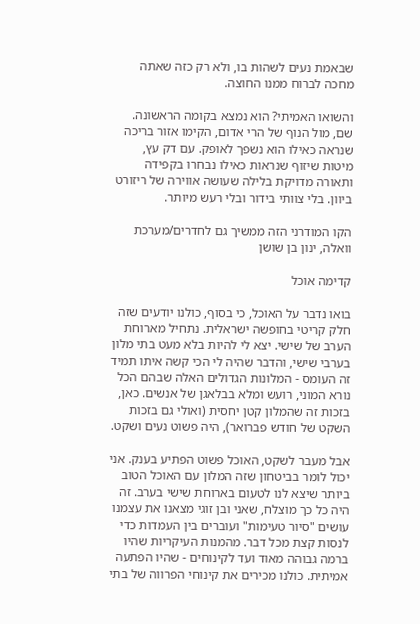שבאמת נעים לשהות בו, ולא רק כזה שאתה מחכה לברוח ממנו החוצה.

והשואו האמיתי? הוא נמצא בקומה הראשונה. שם, מול הנוף של הרי אדום, הקימו אזור בריכה שנראה כאילו הוא נשפך לאופק. עם דק עץ, מיטות שיזוף שנראות כאילו נבחרו בקפידה ותאורה מדויקת בלילה שעושה אווירה של ריזורט ביוון. בלי צוותי בידור ובלי רעש מיותר.

הקו המודרני הזה ממשיך גם לחדרים/מערכת וואלה, ינון בן שושן

קדימה אוכל

בואו נדבר על האוכל, כי בסוף, כולנו יודעים שזה חלק קריטי בחופשה ישראלית. נתחיל מארוחת הערב של שישי. יצא לי להיות בלא מעט בתי מלון בערבי שישי, והדבר שהיה לי הכי קשה איתו תמיד זה העומס - המלונות הגדולים האלה שבהם הכל נורא המוני, רועש ומלא בבלאגן של אנשים. כאן, בזכות זה שהמלון קטן יחסית (ואולי גם בזכות השקט של חודש פברואר), היה פשוט נעים ושקט.

אבל מעבר לשקט, האוכל פשוט הפתיע בענק. אני יכול לומר בביטחון שזה המלון עם האוכל הטוב ביותר שיצא לנו לטעום בארוחת שישי בערב. זה היה כל כך מוצלח, שאני ובן זוגי מצאנו את עצמנו עושים "סיור טעימות" ועוברים בין העמדות כדי לנסות קצת מכל דבר. מהמנות העיקריות שהיו ברמה גבוהה מאוד ועד לקינוחים - שהיו הפתעה אמיתית. כולנו מכירים את קינוחי הפרווה של בתי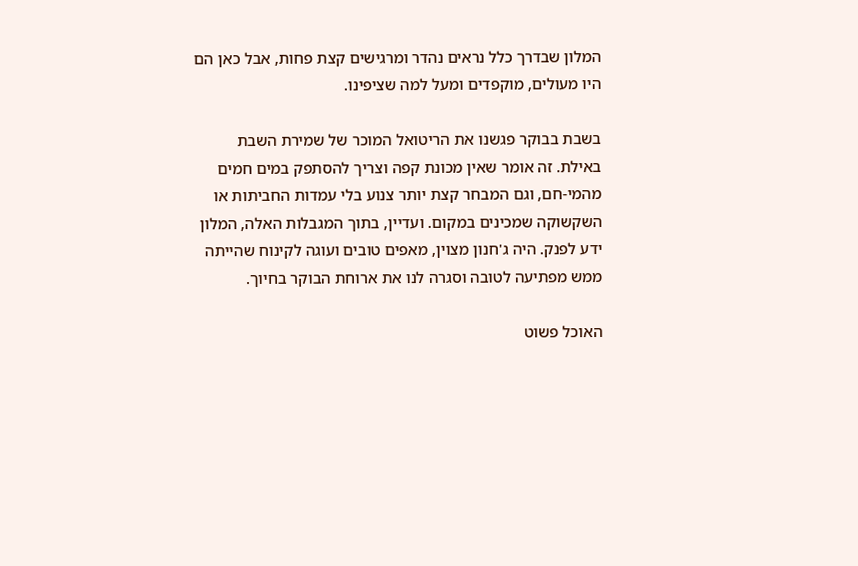המלון שבדרך כלל נראים נהדר ומרגישים קצת פחות, אבל כאן הם היו מעולים, מוקפדים ומעל למה שציפינו.

בשבת בבוקר פגשנו את הריטואל המוכר של שמירת השבת באילת. זה אומר שאין מכונת קפה וצריך להסתפק במים חמים מהמי-חם, וגם המבחר קצת יותר צנוע בלי עמדות החביתות או השקשוקה שמכינים במקום. ועדיין, בתוך המגבלות האלה, המלון ידע לפנק. היה ג'חנון מצוין, מאפים טובים ועוגה לקינוח שהייתה ממש מפתיעה לטובה וסגרה לנו את ארוחת הבוקר בחיוך.

האוכל פשוט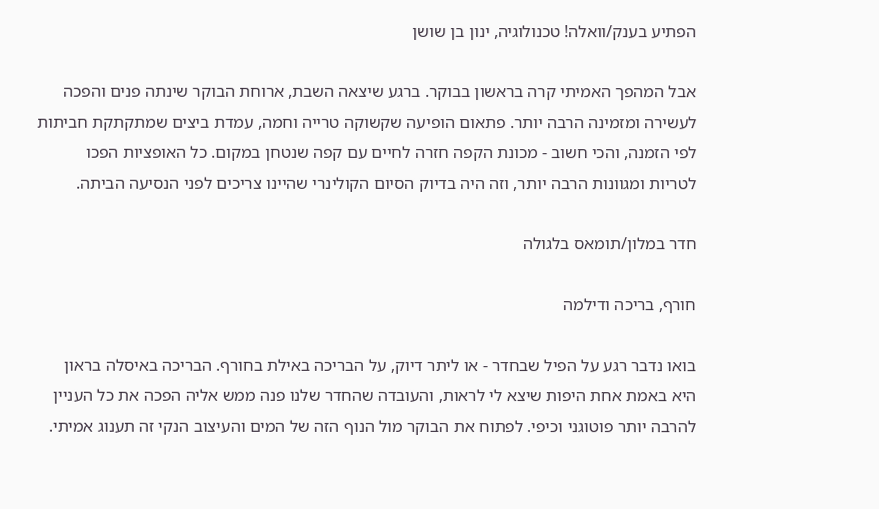הפתיע בענק/וואלה! טכנולוגיה, ינון בן שושן

אבל המהפך האמיתי קרה בראשון בבוקר. ברגע שיצאה השבת, ארוחת הבוקר שינתה פנים והפכה לעשירה ומזמינה הרבה יותר. פתאום הופיעה שקשוקה טרייה וחמה, עמדת ביצים שמתקתקת חביתות לפי הזמנה, והכי חשוב - מכונת הקפה חזרה לחיים עם קפה שנטחן במקום. כל האופציות הפכו לטריות ומגוונות הרבה יותר, וזה היה בדיוק הסיום הקולינרי שהיינו צריכים לפני הנסיעה הביתה.

חדר במלון/תומאס בלגולה

חורף, בריכה ודילמה

בואו נדבר רגע על הפיל שבחדר - או ליתר דיוק, על הבריכה באילת בחורף. הבריכה באיסלה בראון היא באמת אחת היפות שיצא לי לראות, והעובדה שהחדר שלנו פנה ממש אליה הפכה את כל העניין להרבה יותר פוטוגני וכיפי. לפתוח את הבוקר מול הנוף הזה של המים והעיצוב הנקי זה תענוג אמיתי.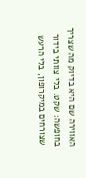האווירה שם היא בדיוק מה שצריך בחופשה: שקט. בלי צוותי בידור שצורחים במיקרופון, בלי הרעש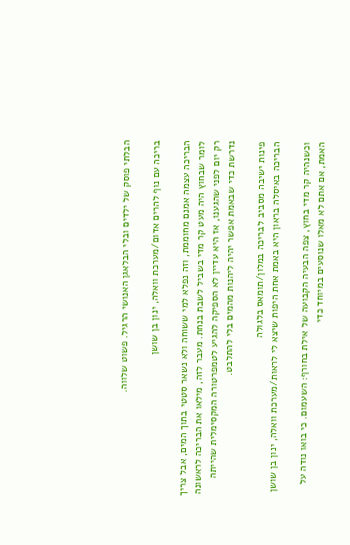הבלתי פוסק של ילדים ובלי הבלאגן האנושי הרגיל. פשוט שלווה.

בריכה עם נוף להרים אדום/מערכת וואלה, ינון בן שושן

הבריכה עצמה אמנם מחוממת, וזה נפלא למי ששוחה ולא נשאר סטטי בתוך המים, אבל צריך לומר שבחוץ היה מעט קר מדי בשביל לשבת בנחת. מעבר לזה, מילאו את הבריכה לראשונה רק יום לפני שהגענו, אז היא עדיין לא הספיקה להגיע לטמפרטורה המקסימלית שהייתה נדרשת כדי שבאמת אפשר יהיה ליהנות מהמים בלי להתלבט.

פינות ישיבה מסביב לבריכה במלון/תומאס בלגולה
הבריכה באיסלה בראון היא באמת אחת היפות שיצא לי לראות/מערכת וואלה, ינון בן שושן

וכשנהיה קר מדי בחוץ, צפה הבעיה הקבועה של אילת בחורף: השעמום. כי בואו נודה על האמת, אם אתם לא מאלו שנוסעים במיוחד כדי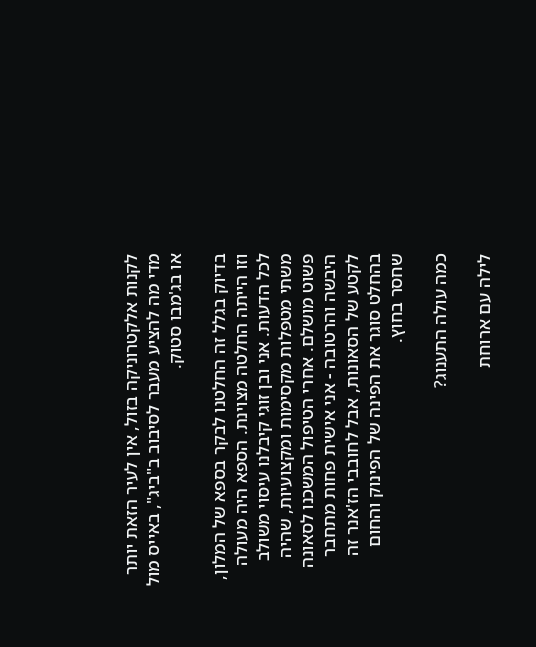לקנות אלקטרוניקה בזול, אין לעיר הזאת יותר מדי מה להציע מעבר לסיבוב ב"ביג", באייס מול או בג'מבו סטוק.

בדיוק בגלל זה החלטנו לבקר בספא של המלון, וזו הייתה החלטה מצוינת. הספא היה מעולה לכל הדעות. אני ובן זוגי קיבלנו עיסוי משולב משתי מטפלות מקסימות ומקצועיות, שהיה פשוט מושלם. אחרי הטיפול המשכנו לסאונה היבשה והרטובה - אני אישית פחות מתחבר לקטע של הסאונות, אבל לחובבי הז'אנר זה בהחלט סוגר את הפינה של הפינוק והחום שחסר בחוץ.

כמה עולה התענוג?

לילה עם ארוחת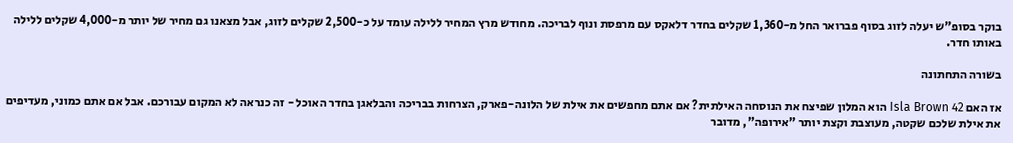בוקר בסופ"ש יעלה לזוג בסוף פברואר החל מ-1,360 שקלים בחדר דלאקס עם מרפסת ונוף לבריכה. מחודש מרץ המחיר ללילה עומד על כ-2,500 שקלים לזוג, אבל מצאנו גם מחיר של יותר מ-4,000 שקלים ללילה באותו חדר.

בשורה התחתונה

אז האם Isla Brown 42 הוא המלון שפיצח את הנוסחה האילתית? אם אתם מחפשים את אילת של הלונה-פארק, הצרחות בבריכה והבלאגן בחדר האוכל - זה כנראה לא המקום עבורכם. אבל אם אתם כמוני, מעדיפים את אילת שלכם שקטה, מעוצבת וקצת יותר "אירופה", מדובר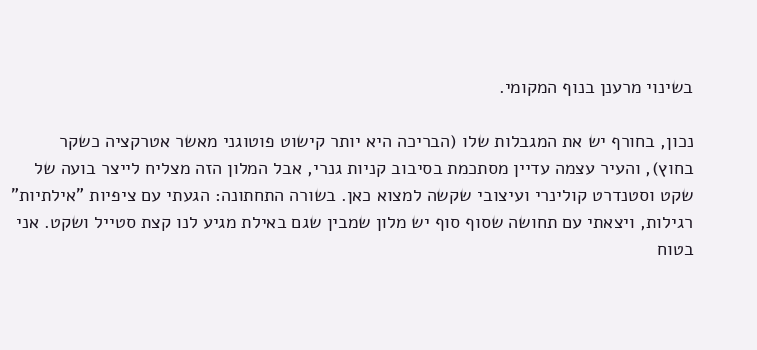בשינוי מרענן בנוף המקומי.

נכון, בחורף יש את המגבלות שלו (הבריכה היא יותר קישוט פוטוגני מאשר אטרקציה כשקר בחוץ), והעיר עצמה עדיין מסתכמת בסיבוב קניות גנרי, אבל המלון הזה מצליח לייצר בועה של שקט וסטנדרט קולינרי ועיצובי שקשה למצוא כאן. בשורה התחתונה: הגעתי עם ציפיות "אילתיות" רגילות, ויצאתי עם תחושה שסוף סוף יש מלון שמבין שגם באילת מגיע לנו קצת סטייל ושקט. אני בטוח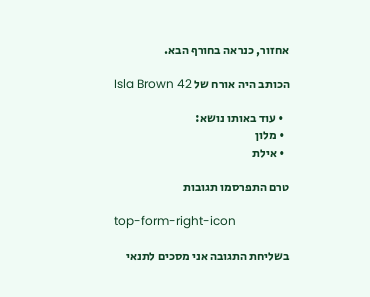אחזור, כנראה בחורף הבא.

הכותב היה אורח של Isla Brown 42

  • עוד באותו נושא:
  • מלון
  • אילת

טרם התפרסמו תגובות

top-form-right-icon

בשליחת התגובה אני מסכים לתנאי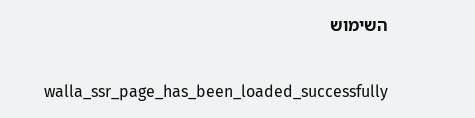השימוש

    walla_ssr_page_has_been_loaded_successfully